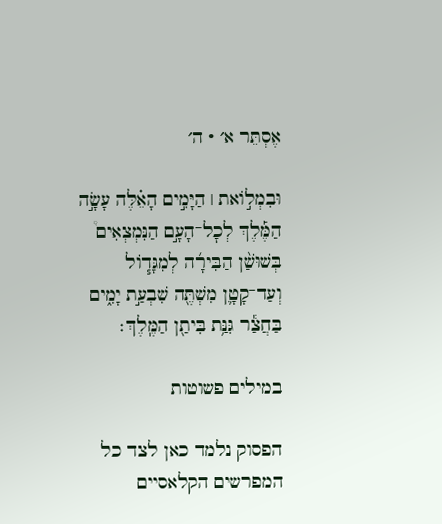אֶסְתֵּר א׳ · ה׳

וּבִמְל֣וֹאת ׀ הַיָּמִ֣ים הָאֵ֗לֶּה עָשָׂ֣ה הַמֶּ֡לֶךְ לְכׇל־הָעָ֣ם הַנִּמְצְאִים֩ בְּשׁוּשַׁ֨ן הַבִּירָ֜ה לְמִגָּד֧וֹל וְעַד־קָטָ֛ן מִשְׁתֶּ֖ה שִׁבְעַ֣ת יָמִ֑ים בַּחֲצַ֕ר גִּנַּ֥ת בִּיתַ֖ן הַמֶּֽלֶךְ׃

במילים פשוטות

הפסוק נלמד כאן לצד כל המפרשים הקלאסיים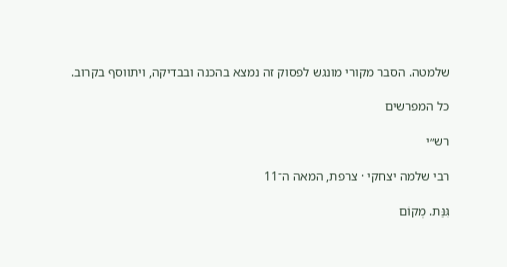שלמטה. הסבר מקורי מונגש לפסוק זה נמצא בהכנה ובבדיקה, ויתווסף בקרוב.

כל המפרשים

רש״י

רבי שלמה יצחקי · צרפת, המאה ה־11

גִּנַּת. מְקוֹם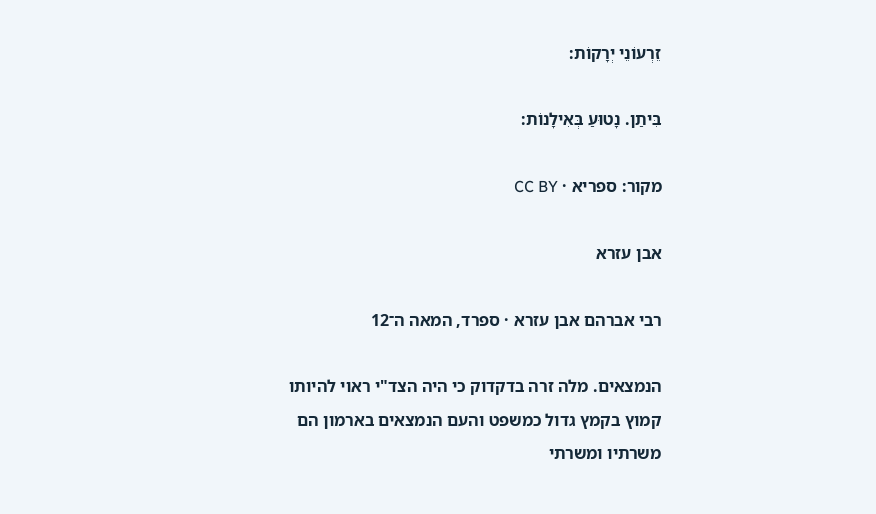זֵרְעוֹנֵי יְרָקוֹת:

בִּיתַן. נָטוּעַ בְּאִילָנוֹת:

מקור: ספריא · CC BY

אבן עזרא

רבי אברהם אבן עזרא · ספרד, המאה ה־12

הנמצאים. מלה זרה בדקדוק כי היה הצד"י ראוי להיותו קמוץ בקמץ גדול כמשפט והעם הנמצאים בארמון הם משרתיו ומשרתי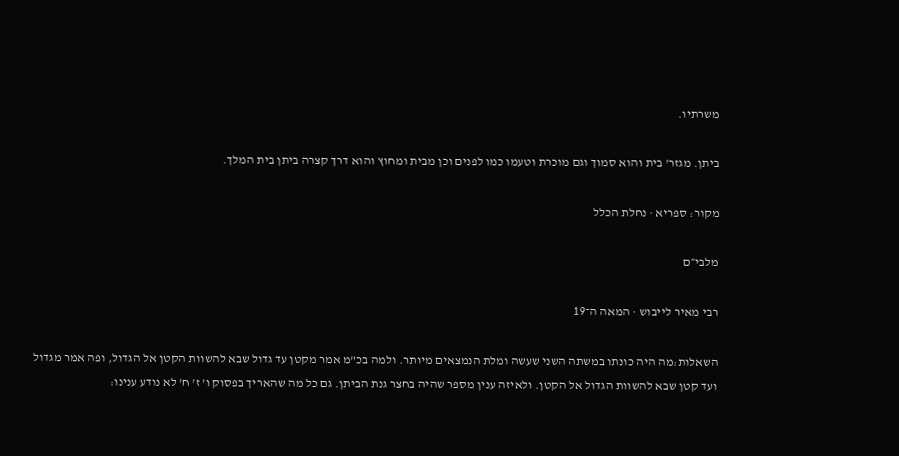משרתיו.

ביתן. מגזר' בית והוא סמוך וגם מוכרת וטעמו כמו לפנים וכן מבית ומחוץ והוא דרך קצרה ביתן בית המלך.

מקור: ספריא · נחלת הכלל

מלבי״ם

רבי מאיר לייבוש · המאה ה־19

השאלות:מה היה כונתו במשתה השני שעשה ומלת הנמצאים מיותר. ולמה בכ"מ אמר מקטן עד גדול שבא להשוות הקטן אל הגדול, ופה אמר מגדול ועד קטן שבא להשוות הגדול אל הקטן. ולאיזה ענין מספר שהיה בחצר גנת הביתן. גם כל מה שהאריך בפסוק ו' ז' ח' לא נודע ענינו: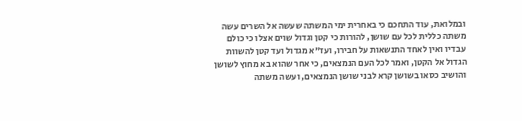ובמלואת, עוד התחכם כי באחרית ימי המשתה שעשה אל השרים עשה משתה כללית לכל עם שושן, להורות כי קטן וגדול שוים אצלו כי כולם עבדיו ואין לאחד התנשאות על חבירו, ועז"א מגדול ועד קטן להשוות הגדול אל הקטן, ואמר לכל העם הנמצאים, כי אחר שהוא בא מחוץ לשושן והושיב כסאו בשושן קרא לבני שושן הנמצאים, ועשה משתה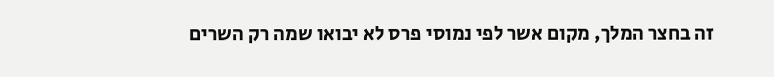זה בחצר המלך, מקום אשר לפי נמוסי פרס לא יבואו שמה רק השרים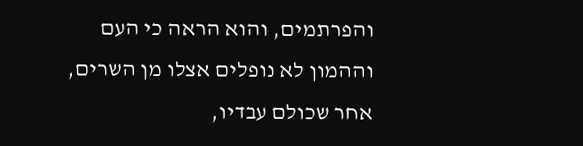והפרתמים, והוא הראה כי העם וההמון לא נופלים אצלו מן השרים, אחר שכולם עבדיו,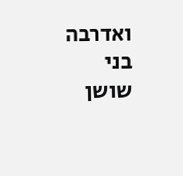ואדרבה בני שושן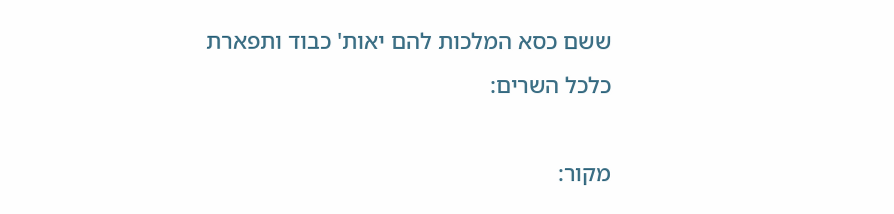ששם כסא המלכות להם יאות' כבוד ותפארת כלכל השרים:

מקור: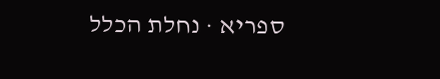ספריא · נחלת הכלל